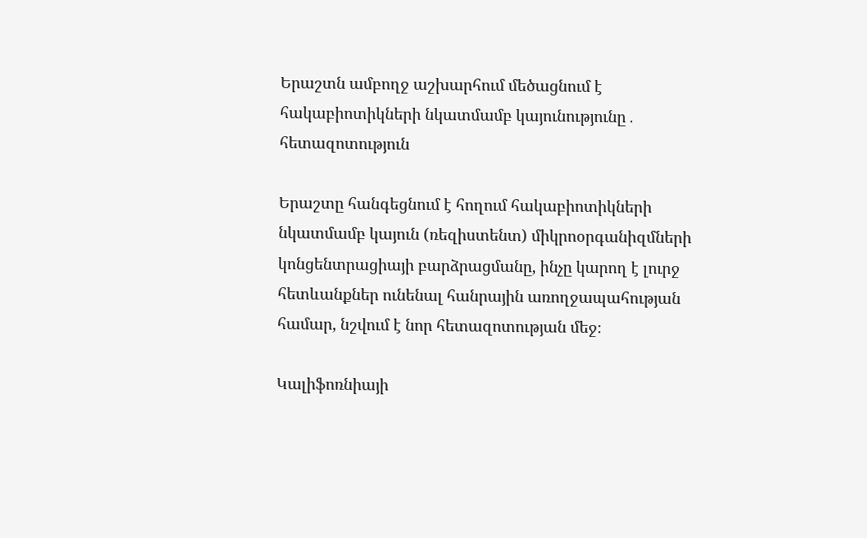Երաշտն ամբողջ աշխարհում մեծացնում է հակաբիոտիկների նկատմամբ կայունությունը․ հետազոտություն

Երաշտը հանգեցնում է հողում հակաբիոտիկների նկատմամբ կայուն (ռեզիստենտ) միկրոօրգանիզմների կոնցենտրացիայի բարձրացմանը, ինչը կարող է լուրջ հետևանքներ ունենալ հանրային առողջապահության համար, նշվում է նոր հետազոտության մեջ։

Կալիֆոռնիայի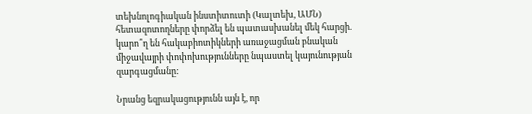տեխնոլոգիական ինստիտուտի (Կալտեխ, ԱՄՆ) հետազոտողները փորձել են պատասխանել մեկ հարցի. կարո՞ղ են հակաբիոտիկների առաջացման բնական միջավայրի փոփոխությունները նպաստել կայունության զարգացմանը:

Նրանց եզրակացությունն այն է, որ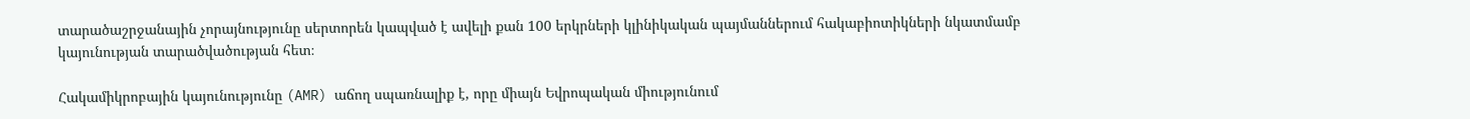տարածաշրջանային չորայնությունը սերտորեն կապված է ավելի քան 100 երկրների կլինիկական պայմաններում հակաբիոտիկների նկատմամբ կայունության տարածվածության հետ։

Հակամիկրոբային կայունությունը (AMR) աճող սպառնալիք է, որը միայն Եվրոպական միությունում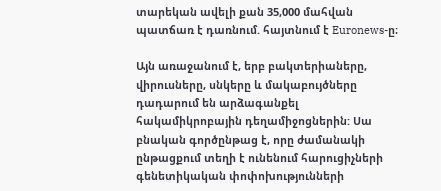տարեկան ավելի քան 35,000 մահվան պատճառ է դառնում. հայտնում է Euronews-ը։

Այն առաջանում է, երբ բակտերիաները, վիրուսները, սնկերը և մակաբույծները դադարում են արձագանքել հակամիկրոբային դեղամիջոցներին: Սա բնական գործընթաց է, որը ժամանակի ընթացքում տեղի է ունենում հարուցիչների գենետիկական փոփոխությունների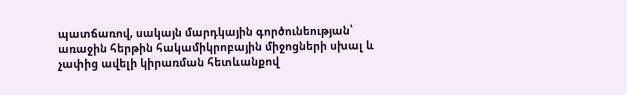պատճառով, սակայն մարդկային գործունեության՝ առաջին հերթին հակամիկրոբային միջոցների սխալ և չափից ավելի կիրառման հետևանքով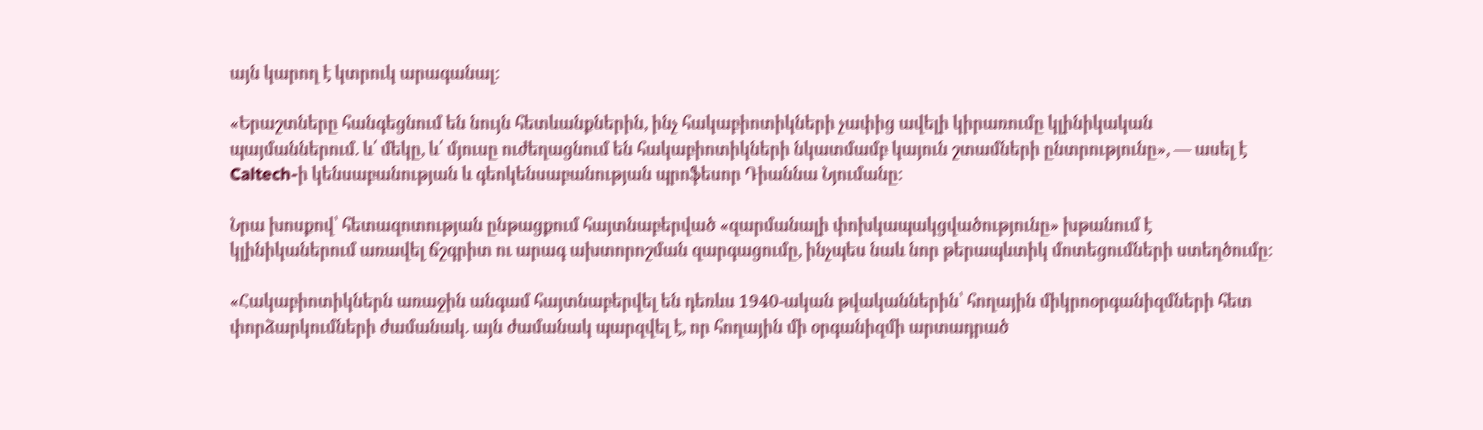այն կարող է կտրուկ արագանալ:

«Երաշտները հանգեցնում են նույն հետևանքներին, ինչ հակաբիոտիկների չափից ավելի կիրառումը կլինիկական պայմաններում. և՛ մեկը, և՛ մյուսը ուժեղացնում են հակաբիոտիկների նկատմամբ կայուն շտամների ընտրությունը», — ասել է Caltech-ի կենսաբանության և գեոկենսաբանության պրոֆեսոր Դիաննա Նյումանը:

Նրա խոսքով՝ հետազոտության ընթացքում հայտնաբերված «զարմանալի փոխկապակցվածությունը» խթանում է կլինիկաներում առավել ճշգրիտ ու արագ ախտորոշման զարգացումը, ինչպես նաև նոր թերապևտիկ մոտեցումների ստեղծումը:

«Հակաբիոտիկներն առաջին անգամ հայտնաբերվել են դեռևս 1940-ական թվականներին՝ հողային միկրոօրգանիզմների հետ փորձարկումների ժամանակ. այն ժամանակ պարզվել է, որ հողային մի օրգանիզմի արտադրած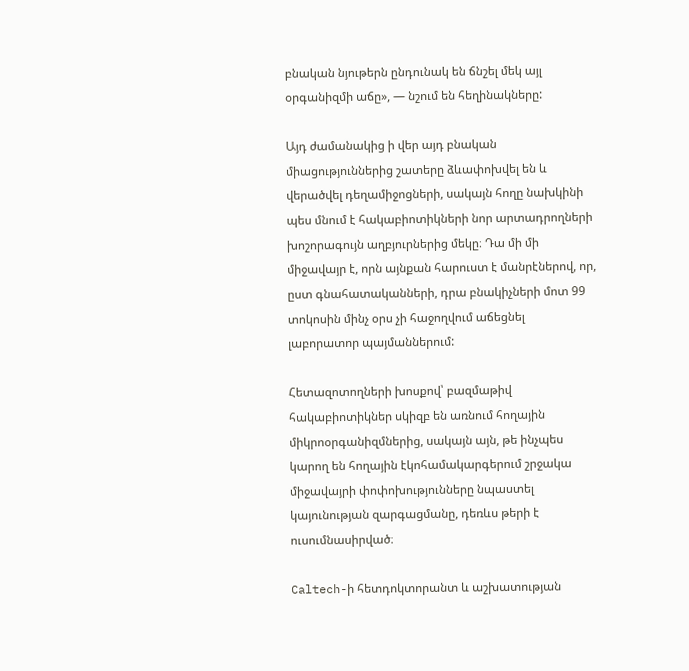բնական նյութերն ընդունակ են ճնշել մեկ այլ օրգանիզմի աճը», — նշում են հեղինակները:

Այդ ժամանակից ի վեր այդ բնական միացություններից շատերը ձևափոխվել են և վերածվել դեղամիջոցների, սակայն հողը նախկինի պես մնում է հակաբիոտիկների նոր արտադրողների խոշորագույն աղբյուրներից մեկը։ Դա մի մի միջավայր է, որն այնքան հարուստ է մանրէներով, որ, ըստ գնահատականների, դրա բնակիչների մոտ 99 տոկոսին մինչ օրս չի հաջողվում աճեցնել լաբորատոր պայմաններում:

Հետազոտողների խոսքով՝ բազմաթիվ հակաբիոտիկներ սկիզբ են առնում հողային միկրոօրգանիզմներից, սակայն այն, թե ինչպես կարող են հողային էկոհամակարգերում շրջակա միջավայրի փոփոխությունները նպաստել կայունության զարգացմանը, դեռևս թերի է ուսումնասիրված։

Caltech-ի հետդոկտորանտ և աշխատության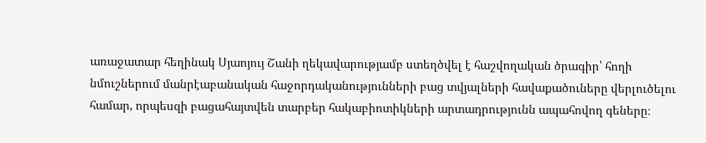առաջատար հեղինակ Սյաոյույ Շանի ղեկավարությամբ ստեղծվել է հաշվողական ծրագիր՝ հողի նմուշներում մանրէաբանական հաջորդականությունների բաց տվյալների հավաքածուները վերլուծելու համար, որպեսզի բացահայտվեն տարբեր հակաբիոտիկների արտադրությունն ապահովող գեները։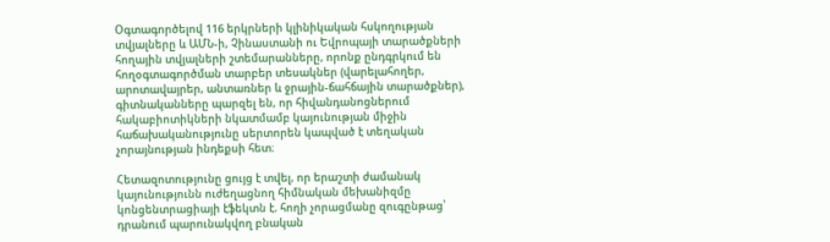Օգտագործելով 116 երկրների կլինիկական հսկողության տվյալները և ԱՄՆ-ի, Չինաստանի ու Եվրոպայի տարածքների հողային տվյալների շտեմարանները, որոնք ընդգրկում են հողօգտագործման տարբեր տեսակներ (վարելահողեր, արոտավայրեր, անտառներ և ջրային-ճահճային տարածքներ), գիտնականները պարզել են, որ հիվանդանոցներում հակաբիոտիկների նկատմամբ կայունության միջին հաճախականությունը սերտորեն կապված է տեղական չորայնության ինդեքսի հետ։

Հետազոտությունը ցույց է տվել, որ երաշտի ժամանակ կայունությունն ուժեղացնող հիմնական մեխանիզմը կոնցենտրացիայի էֆեկտն է. հողի չորացմանը զուգընթաց՝ դրանում պարունակվող բնական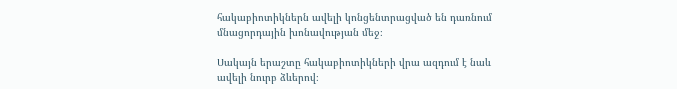հակաբիոտիկներն ավելի կոնցենտրացված են դառնում մնացորդային խոնավության մեջ։

Սակայն երաշտը հակաբիոտիկների վրա ազդում է նաև ավելի նուրբ ձևերով։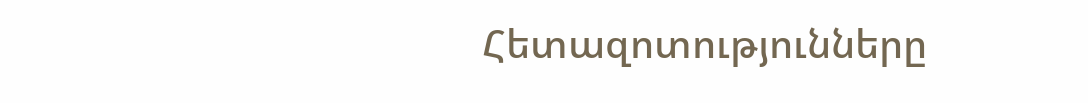Հետազոտությունները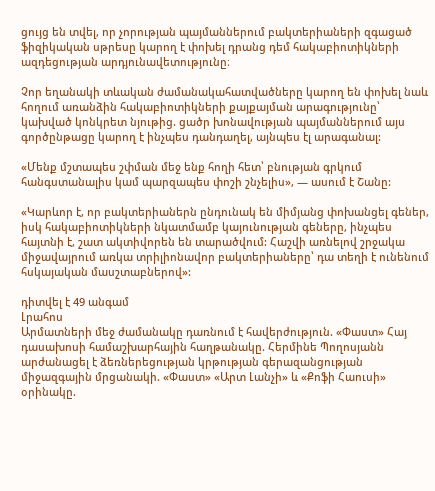ցույց են տվել, որ չորության պայմաններում բակտերիաների զգացած ֆիզիկական սթրեսը կարող է փոխել դրանց դեմ հակաբիոտիկների ազդեցության արդյունավետությունը։

Չոր եղանակի տևական ժամանակահատվածները կարող են փոխել նաև հողում առանձին հակաբիոտիկների քայքայման արագությունը՝ կախված կոնկրետ նյութից. ցածր խոնավության պայմաններում այս գործընթացը կարող է ինչպես դանդաղել, այնպես էլ արագանալ:

«Մենք մշտապես շփման մեջ ենք հողի հետ՝ բնության գրկում հանգստանալիս կամ պարզապես փոշի շնչելիս», — ասում է Շանը:

«Կարևոր է, որ բակտերիաներն ընդունակ են միմյանց փոխանցել գեներ, իսկ հակաբիոտիկների նկատմամբ կայունության գեները, ինչպես հայտնի է, շատ ակտիվորեն են տարածվում: Հաշվի առնելով շրջակա միջավայրում առկա տրիլիոնավոր բակտերիաները՝ դա տեղի է ունենում հսկայական մասշտաբներով»:

դիտվել է 49 անգամ
Լրահոս
Արմատների մեջ ժամանակը դառնում է հավերժություն. «Փաստ» Հայ դասախոսի համաշխարհային հաղթանակը. Հերմինե Պողոսյանն արժանացել է ձեռներեցության կրթության գերազանցության միջազգային մրցանակի. «Փաստ» «Արտ Լանչի» և «Քոֆի Հաուսի» օրինակը.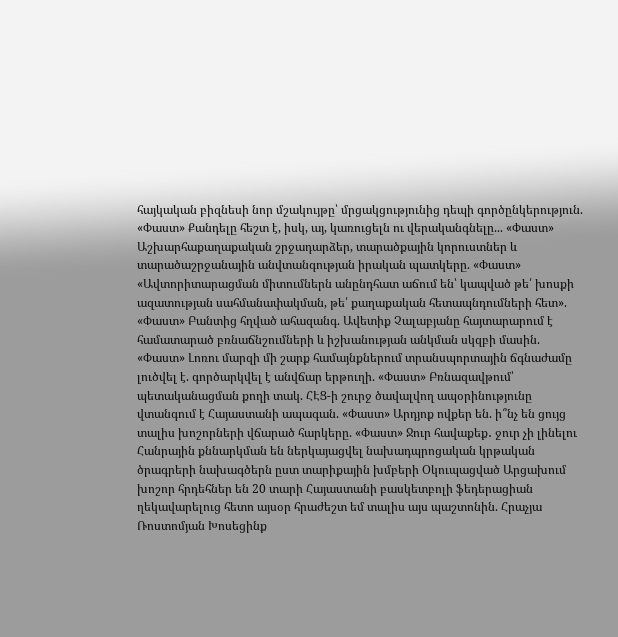հայկական բիզնեսի նոր մշակույթը՝ մրցակցությունից դեպի գործընկերություն. «Փաստ» Քանդելը հեշտ է, իսկ, այ, կառուցելն ու վերականգնելը... «Փաստ» Աշխարհաքաղաքական շրջադարձեր, տարածքային կորուստներ և տարածաշրջանային անվտանգության իրական պատկերը. «Փաստ» «Ավտորիտարացման միտումներն անընդհատ աճում են՝ կապված թե՛ խոսքի ազատության սահմանափակման, թե՛ քաղաքական հետապնդումների հետ». «Փաստ» Բանտից հղված ահազանգ. Ավետիք Չալաբյանը հայտարարում է համատարած բռնաճնշումների և իշխանության անկման սկզբի մասին. «Փաստ» Լոռու մարզի մի շարք համայնքներում տրանսպորտային ճգնաժամը լուծվել է. գործարկվել է անվճար երթուղի. «Փաստ» Բռնազավթում՝ պետականացման քողի տակ. ՀԷՑ-ի շուրջ ծավալվող ապօրինությունը վտանգում է Հայաստանի ապագան. «Փաստ» Արդյոք ովքեր են. ի՞նչ են ցույց տալիս խոշորների վճարած հարկերը. «Փաստ» Ջուր հավաքեք․ ջուր չի լինելու Հանրային քննարկման են ներկայացվել նախադպրոցական կրթական ծրագրերի նախագծերն ըստ տարիքային խմբերի Օկուպացված Արցախում խոշոր հրդեհներ են 20 տարի Հայաստանի բասկետբոլի ֆեդերացիան ղեկավարելուց հետո այսօր հրաժեշտ եմ տալիս այս պաշտոնին. Հրաչյա Ռոստոմյան Խոսեցինք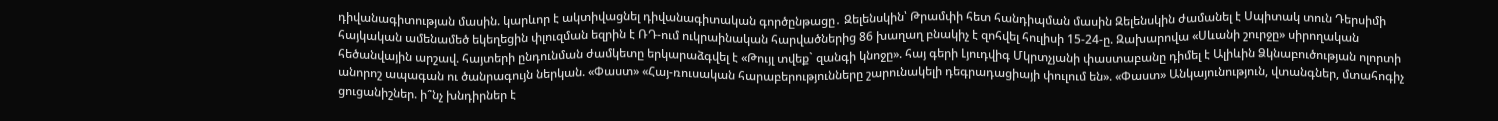դիվանագիտության մասին. կարևոր է ակտիվացնել դիվանագիտական գործընթացը․ Զելենսկին՝ Թրամփի հետ հանդիպման մասին Զելենսկին ժամանել է Սպիտակ տուն Դերսիմի հայկական ամենամեծ եկեղեցին փլուզման եզրին է ՌԴ-ում ուկրաինական հարվածներից 86 խաղաղ բնակիչ է զոհվել հուլիսի 15-24-ը. Զախարովա «Սևանի շուրջը» սիրողական հեծանվային արշավ. հայտերի ընդունման ժամկետը երկարաձգվել է «Թույլ տվեք` զանգի կնոջը». հայ գերի Լյուդվիգ Մկրտչյանի փաստաբանը դիմել է Ալիևին Ձկնաբուծության ոլորտի անորոշ ապագան ու ծանրագույն ներկան. «Փաստ» «Հայ-ռուսական հարաբերությունները շարունակելի դեգրադացիայի փուլում են». «Փաստ» Անկայունություն, վտանգներ, մտահոգիչ ցուցանիշներ. ի՞նչ խնդիրներ է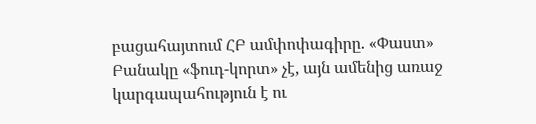բացահայտում ՀԲ ամփոփագիրը. «Փաստ» Բանակը «ֆուդ-կորտ» չէ, այն ամենից առաջ կարգապահություն է ու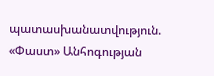պատասխանատվություն. «Փաստ» Անհոգության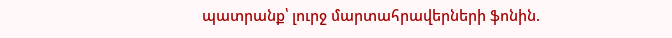պատրանք՝ լուրջ մարտահրավերների ֆոնին.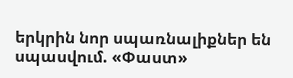երկրին նոր սպառնալիքներ են սպասվում. «Փաստ»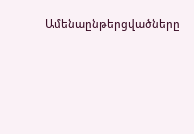Ամենաընթերցվածները